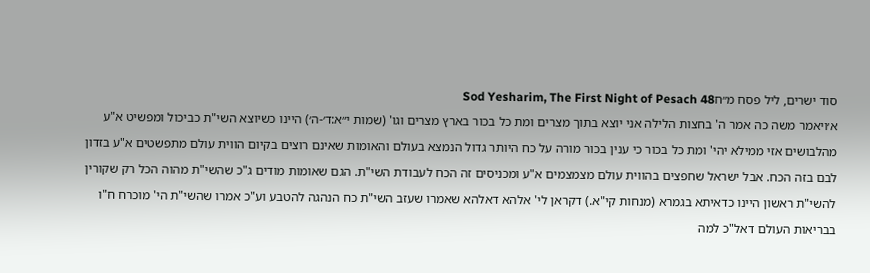סוד ישרים, ליל פסח מ״חSod Yesharim, The First Night of Pesach 48
א׳ויאמר משה כה אמר ה' בחצות הלילה אני יוצא בתוך מצרים ומת כל בכור בארץ מצרים וגו' (שמות י״א:ד׳-ה׳) היינו כשיוצא השי"ת כביכול ומפשיט א"ע מהלבושים אזי ממילא יהי' ומת כל בכור כי ענין בכור מורה על כח היותר גדול הנמצא בעולם והאומות שאינם רוצים בקיום הווית עולם מתפשטים א"ע בזדון לבם בזה הכח. אבל ישראל שחפצים בהווית עולם מצמצמים א"ע ומכניסים זה הכח לעבודת השי"ת. הגם שאומות מודים ג"כ שהשי"ת מהוה הכל רק שקורין להשי"ת ראשון היינו כדאיתא בגמרא (מנחות קי"א.) דקראן לי' אלהא דאלהא שאמרו שעזב השי"ת כח הנהגה להטבע וע"כ אמרו שהשי"ת הי' מוכרח ח"ו בבריאות העולם דאל"כ למה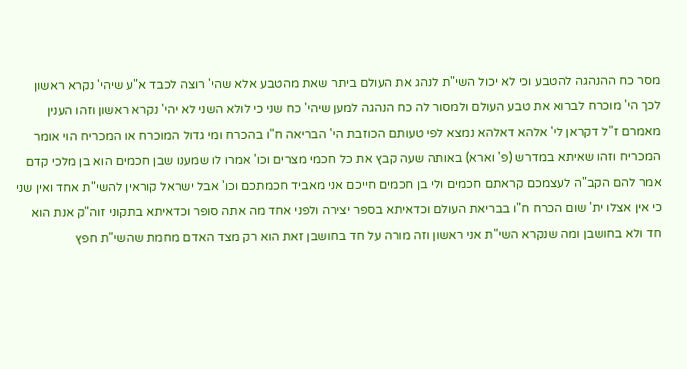מסר כח ההנהגה להטבע וכי לא יכול השי"ת לנהג את העולם ביתר שאת מהטבע אלא שהי' רוצה לכבד א"ע שיהי' נקרא ראשון לכך הי' מוכרח לברוא את טבע העולם ולמסור לה כח הנהגה למען שיהי' כח שני כי לולא השני לא יהי' נקרא ראשון וזהו הענין מאמרם ז"ל דקראן לי' אלהא דאלהא נמצא לפי טעותם הכוזבת הי' הבריאה ח"ו בהכרח ומי גדול המוכרח או המכריח הוי אומר המכריח וזהו שאיתא במדרש (פ' וארא) באותה שעה קבץ את כל חכמי מצרים וכו' אמרו לו שמענו שבן חכמים הוא בן מלכי קדם אמר להם הקב"ה לעצמכם קראתם חכמים ולי בן חכמים חייכם אני מאביד חכמתכם וכו' אבל ישראל קוראין להשי"ת אחד ואין שני כי אין אצלו ית' שום הכרח ח"ו בבריאת העולם וכדאיתא בספר יצירה ולפני אחד מה אתה סופר וכדאיתא בתקוני זוה"ק אנת הוא חד ולא בחושבן ומה שנקרא השי"ת אני ראשון וזה מורה על חד בחושבן זאת הוא רק מצד האדם מחמת שהשי"ת חפץ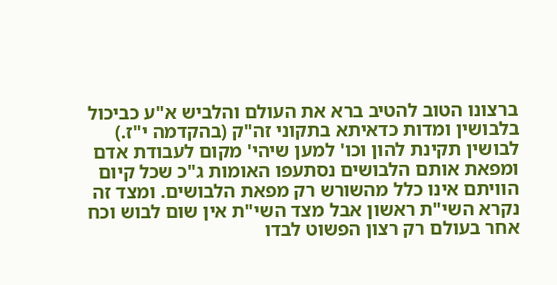ברצונו הטוב להטיב ברא את העולם והלביש א"ע כביכול בלבושין ומדות כדאיתא בתקוני זה"ק (בהקדמה י"ז.) לבושין תקינת להון וכו' למען שיהי' מקום לעבודת אדם ומפאת אותם הלבושים נסתעפו האומות ג"כ שכל קיום הוויתם אינו כלל מהשורש רק מפאת הלבושים. ומצד זה נקרא השי"ת ראשון אבל מצד השי"ת אין שום לבוש וכח אחר בעולם רק רצון הפשוט לבדו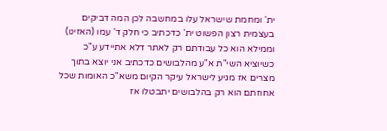ית' ומחמת שישראל עלו במחשבה לכן המה דביקים בעצמית רצון הפשוט ית' כדכתיב כי חלק ד' עמו (האזינו) וממילא הוא כל עבודתם רק לאתר דלא אתיידע ע"כ כשיוציא השי"ת א"ע מהלבושים כדכתיב אני יוצא בתוך מצרים אז מגיע לישראל עיקר הקיום משא"כ האומות שכל אחוזתם הוא רק בהלבושים יתבטלו אז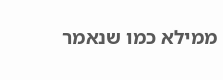ממילא כמו שנאמר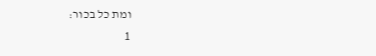ומת כל בכור:
1